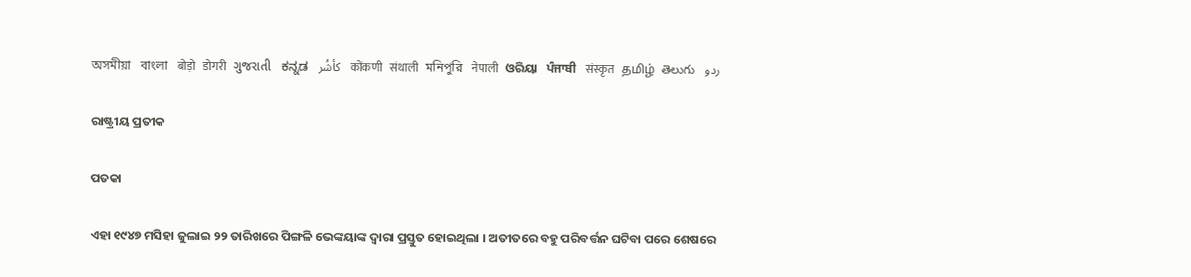অসমীয়া   বাংলা   बोड़ो   डोगरी   ગુજરાતી   ಕನ್ನಡ   كأشُر   कोंकणी   संथाली   মনিপুরি   नेपाली   ଓରିୟା   ਪੰਜਾਬੀ   संस्कृत   தமிழ்  తెలుగు   ردو

ରାଷ୍ଟ୍ରୀୟ ପ୍ରତୀକ

ପତକା

ଏହା ୧୯୪୭ ମସିହା ଜୁଲାଇ ୨୨ ତାରିଖରେ ପିଙ୍ଗଳି ଭେଙ୍କୟାଙ୍କ ଦ୍ଵାରା ପ୍ରସ୍ତୁତ ହୋଇଥିଲା । ଅତୀତରେ ବହୁ ପରିବର୍ତ୍ତନ ଘଟିବା ପରେ ଶେଷରେ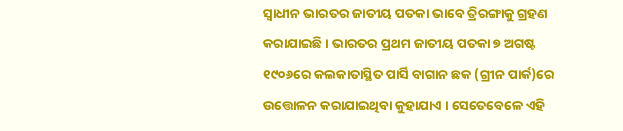ସ୍ୱାଧୀନ ଭାରତର ଜାତୀୟ ପତକା ଭାବେ ତ୍ରିରଙ୍ଗାକୁ ଗ୍ରହଣ କରାଯାଇଛି । ଭାରତର ପ୍ରଥମ ଜାତୀୟ ପତକା ୭ ଅଗଷ୍ଟ ୧୯୦୬ରେ କଲକାତାସ୍ଥିତ ପାର୍ସି ବାଗାନ ଛକ (ଗ୍ରୀନ ପାର୍କ)ରେ ଉତ୍ତୋଳନ କରାଯାଇଥିବା କୁହାଯାଏ । ସେତେବେଳେ ଏହି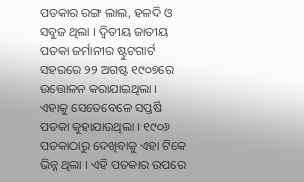ପତକାର ରଙ୍ଗ ଲାଲ, ହଳଦି ଓ ସବୁଜ ଥିଲା । ଦ୍ୱିତୀୟ ଜାତୀୟ ପତକା ଜର୍ମାନୀର ଷ୍ଟୁଟଗାର୍ଟ ସହରରେ ୨୨ ଅଗଷ୍ଟ ୧୯୦୭ରେ ଉତ୍ତୋଳନ କରାଯାଇଥିଲା । ଏହାକୁ ସେତେବେଳେ ସପ୍ତର୍ଷି ପତକା କୁହାଯାଉଥିଲା । ୧୯୦୬ ପତକାଠାରୁ ଦେଖିବାକୁ ଏହା ଟିକେ ଭିନ୍ନ ଥିଲା । ଏହି ପତକାର ଉପରେ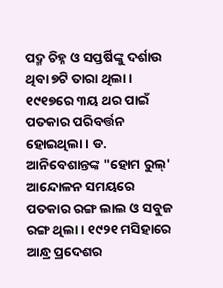ପଦ୍ମ ଚିହ୍ନ ଓ ସପ୍ତର୍ଷିଙ୍କୁ ଦର୍ଶାଉ ଥିବା ୭ଟି ତାରା ଥିଲା । ୧୯୧୭ରେ ୩ୟ ଥର ପାଇଁ ପତକାର ପରିବର୍ତ୍ତନ ହୋଇଥିଲା । ଡ. ଆନିବେଶାନ୍ତଙ୍କ "ହୋମ ରୁଲ୍‍' ଆନ୍ଦୋଳନ ସମୟରେ ପତକାର ରଙ୍ଗ ଲାଲ ଓ ସବୁଜ ରଙ୍ଗ ଥିଲା । ୧୯୨୧ ମସିହାରେ ଆନ୍ଧ୍ର ପ୍ରଦେଶର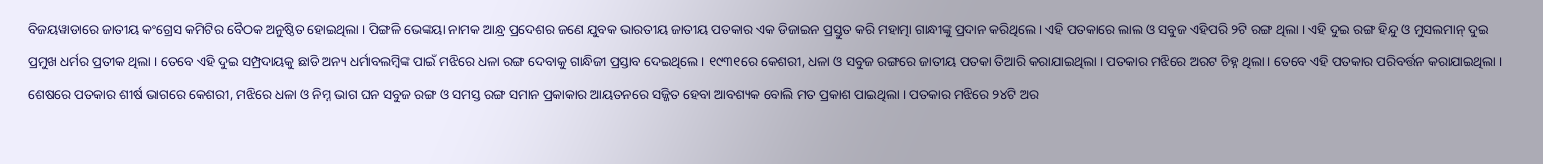ବିଜୟୱାଡାରେ ଜାତୀୟ କଂଗ୍ରେସ କମିଟିର ବୈଠକ ଅନୁଷ୍ଠିତ ହୋଇଥିଲା । ପିଙ୍ଗଳି ଭେଙ୍କୟା ନାମକ ଆନ୍ଧ୍ର ପ୍ରଦେଶର ଜଣେ ଯୁବକ ଭାରତୀୟ ଜାତୀୟ ପତକାର ଏକ ଡିଜାଇନ ପ୍ରସ୍ତୁତ କରି ମହାତ୍ମା ଗାନ୍ଧୀଙ୍କୁ ପ୍ରଦାନ କରିଥିଲେ । ଏହି ପତକାରେ ଲାଲ ଓ ସବୁଜ ଏହିପରି ୨ଟି ରଙ୍ଗ ଥିଲା । ଏହି ଦୁଇ ରଙ୍ଗ ହିନ୍ଦୁ ଓ ମୁସଲମାନ୍‍ ଦୁଇ ପ୍ରମୁଖ ଧର୍ମର ପ୍ରତୀକ ଥିଲା । ତେବେ ଏହି ଦୁଇ ସମ୍ପ୍ରଦାୟକୁ ଛାଡି ଅନ୍ୟ ଧର୍ମାବଲମ୍ବିଙ୍କ ପାଇଁ ମଝିରେ ଧଳା ରଙ୍ଗ ଦେବାକୁ ଗାନ୍ଧିଜୀ ପ୍ରସ୍ତାବ ଦେଇଥିଲେ । ୧୯୩୧ରେ କେଶରୀ, ଧଳା ଓ ସବୁଜ ରଙ୍ଗରେ ଜାତୀୟ ପତକା ତିଆରି କରାଯାଇଥିଲା । ପତକାର ମଝିରେ ଅରଟ ଚିହ୍ନ ଥିଲା । ତେବେ ଏହି ପତକାର ପରିବର୍ତ୍ତନ କରାଯାଇଥିଲା । ଶେଷରେ ପତକାର ଶୀର୍ଷ ଭାଗରେ କେଶରୀ, ମଝିରେ ଧଳା ଓ ନିମ୍ନ ଭାଗ ଘନ ସବୁଜ ରଙ୍ଗ ଓ ସମସ୍ତ ରଙ୍ଗ ସମାନ ପ୍ରକାକାର ଆୟତନରେ ସଜ୍ଜିତ ହେବା ଆବଶ୍ୟକ ବୋଲି ମତ ପ୍ରକାଶ ପାଇଥିଲା । ପତକାର ମଝିରେ ୨୪ଟି ଅର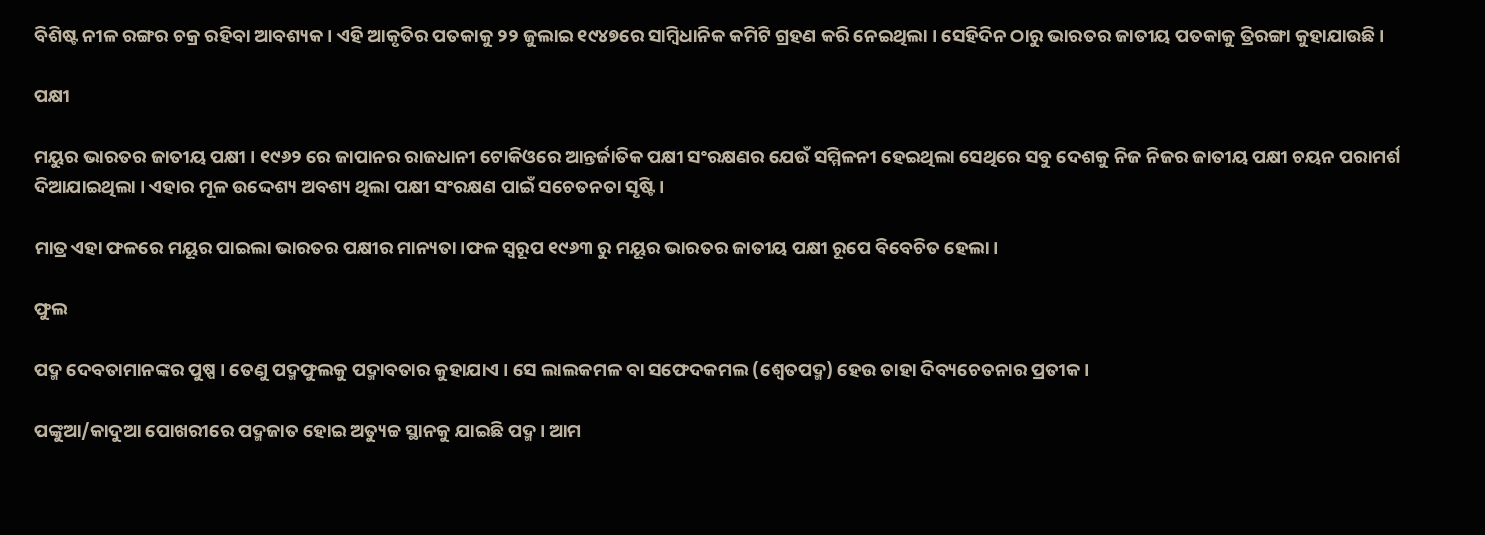ବିଶିଷ୍ଟ ନୀଳ ରଙ୍ଗର ଚକ୍ର ରହିବା ଆବଶ୍ୟକ । ଏହି ଆକୃତିର ପତକାକୁ ୨୨ ଜୁଲାଇ ୧୯୪୭ରେ ସାମ୍ବିଧାନିକ କମିଟି ଗ୍ରହଣ କରି ନେଇଥିଲା । ସେହିଦିନ ଠାରୁ ଭାରତର ଜାତୀୟ ପତକାକୁ ତ୍ରିରଙ୍ଗା କୁହାଯାଉଛି ।

ପକ୍ଷୀ

ମୟୁର ଭାରତର ଜାତୀୟ ପକ୍ଷୀ । ୧୯୬୨ ରେ ଜାପାନର ରାଜଧାନୀ ଟୋକିଓରେ ଆନ୍ତର୍ଜାତିକ ପକ୍ଷୀ ସଂରକ୍ଷଣର ଯେଉଁ ସମ୍ମିଳନୀ ହେଇଥିଲା ସେଥିରେ ସବୁ ଦେଶକୁ ନିଜ ନିଜର ଜାତୀୟ ପକ୍ଷୀ ଚୟନ ପରାମର୍ଶ ଦିଆଯାଇଥିଲା । ଏହାର ମୂଳ ଉଦ୍ଦେଶ୍ୟ ଅବଶ୍ୟ ଥିଲା ପକ୍ଷୀ ସଂରକ୍ଷଣ ପାଇଁ ସଚେତନତା ସୃଷ୍ଟି ।

ମାତ୍ର ଏହା ଫଳରେ ମୟୂର ପାଇଲା ଭାରତର ପକ୍ଷୀର ମାନ୍ୟତା।ଫଳ ସ୍ଵରୂପ ୧୯୬୩ ରୁ ମୟୂର ଭାରତର ଜାତୀୟ ପକ୍ଷୀ ରୂପେ ବିବେଚିତ ହେଲା ।

ଫୁଲ

ପଦ୍ମ ଦେବତାମାନଙ୍କର ପୁଷ୍ପ । ତେଣୁ ପଦ୍ମଫୁଲକୁ ପଦ୍ମାବତାର କୁହାଯାଏ । ସେ ଲାଲକମଳ ବା ସଫେଦକମଲ (ଶ୍ଵେତପଦ୍ମ) ହେଉ ତାହା ଦିବ୍ୟଚେତନାର ପ୍ରତୀକ ।

ପଙ୍କୁଆ/କାଦୁଆ ପୋଖରୀରେ ପଦ୍ମଜାତ ହୋଇ ଅତ୍ୟୁଚ୍ଚ ସ୍ଥାନକୁ ଯାଇଛି ପଦ୍ମ । ଆମ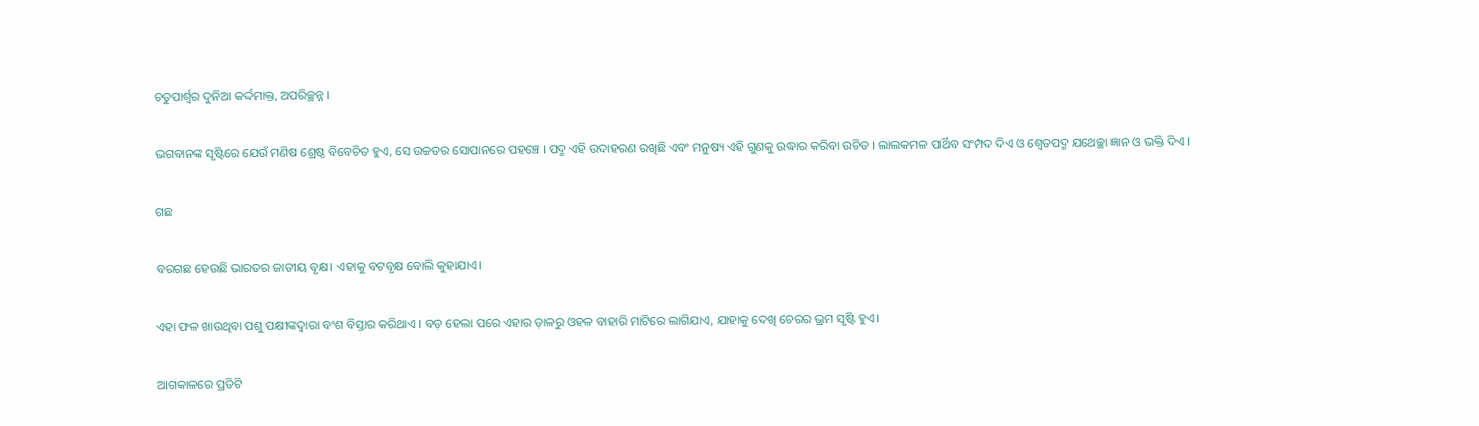ଚତୁପାର୍ଶ୍ଵର ଦୁନିଆ କର୍ଦ୍ଦମାକ୍ତ, ଅପରିଚ୍ଛନ୍ନ ।

ଭଗବାନଙ୍କ ସୃଷ୍ଟିରେ ଯେଉଁ ମଣିଷ ଶ୍ରେଷ୍ଠ ବିବେଚିତ ହୁଏ, ସେ ଉଚ୍ଚତର ସୋପାନରେ ପହଞ୍ଚେ । ପଦ୍ମ ଏହି ଉଦାହରଣ ରଖିଛି ଏବଂ ମନୁଷ୍ୟ ଏହି ଗୁଣକୁ ଉଦ୍ଧାର କରିବା ଉଚିତ । ଲାଲକମଳ ପାର୍ଥିବ ସଂମ୍ପଦ ଦିଏ ଓ ଶ୍ଵେତପଦ୍ମ ଯଥେଚ୍ଛା ଜ୍ଞାନ ଓ ଭକ୍ତି ଦିଏ ।

ଗଛ

ବରଗଛ ହେଉଛି ଭାରତର ଜାତୀୟ ବୃକ୍ଷ। ଏହାକୁ ବଟବୃକ୍ଷ ବୋଲି କୁହାଯାଏ।

ଏହା ଫଳ ଖାଉଥିବା ପଶୁ ପକ୍ଷୀଙ୍କଦ୍ଵାରା ବଂଶ ବିସ୍ତାର କରିଥାଏ । ବଡ଼ ହେଲା ପରେ ଏହାର ଡ଼ାଳରୁ ଓହଳ ବାହାରି ମାଟିରେ ଲାଗିଯାଏ, ଯାହାକୁ ଦେଖି ଚେରର ଭ୍ରମ ସୃଷ୍ଟି ହୁଏ।

ଆଗକାଳରେ ପ୍ରତିଟି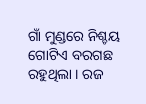ଗାଁ ମୁଣ୍ଡରେ ନିଶ୍ଚୟ ଗୋଟିଏ ବରଗଛ ରହୁଥିଲା । ରଜ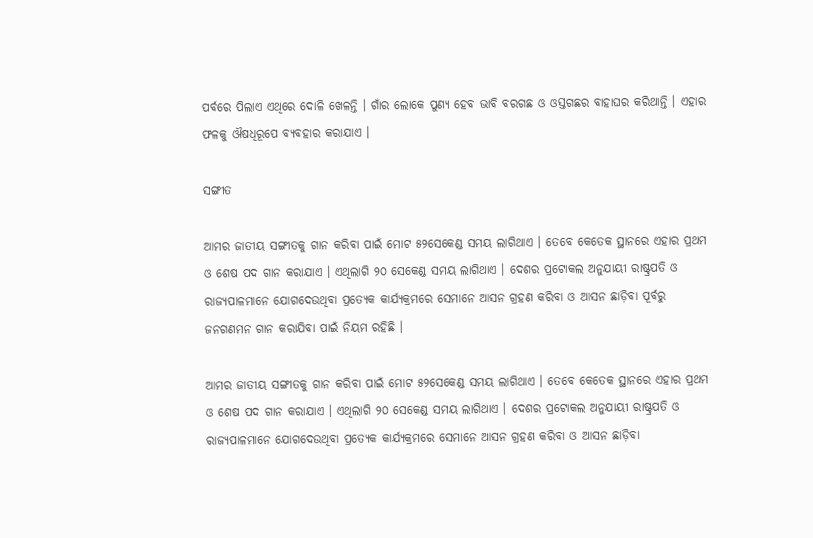ପର୍ବରେ ପିଲାଏ ଏଥିରେ ଦୋଳି ଖେଳନ୍ତି । ଗାଁର ଲୋକେ ପୁଣ୍ୟ ହେବ ଭାବି ବରଗଛ ଓ ଓସ୍ତଗଛର ବାହାଘର କରିଥାନ୍ତି । ଏହାର ଫଳକୁ ଔଷଧିରୂପେ ବ୍ୟବହାର କରାଯାଏ ।

ସଙ୍ଗୀତ

ଆମର ଜାତୀୟ ସଙ୍ଗୀତକୁ ଗାନ କରିବା ପାଇଁ ମୋଟ ୫୨ସେକେଣ୍ଡ ସମୟ ଲାଗିଥାଏ । ତେବେ କେତେକ ସ୍ଥାନରେ ଏହାର ପ୍ରଥମ ଓ ଶେଷ ପଦ ଗାନ କରାଯାଏ । ଏଥିଲାଗି ୨୦ ସେକେଣ୍ଡ ସମୟ ଲାଗିଥାଏ । ଦେଶର ପ୍ରଟୋକଲ ଅନୁଯାୟୀ ରାଷ୍ଟ୍ରପତି ଓ ରାଜ୍ୟପାଳମାନେ ଯୋଗଦେଉଥିବା ପ୍ରତ୍ୟେକ କାର୍ଯ୍ୟକ୍ରମରେ ସେମାନେ ଆସନ ଗ୍ରହଣ କରିବା ଓ ଆସନ ଛାଡ଼ିବା ପୂର୍ବରୁ ଜନଗଣମନ ଗାନ କରାଯିବା ପାଇଁ ନିୟମ ରହିଛି ।

ଆମର ଜାତୀୟ ସଙ୍ଗୀତକୁ ଗାନ କରିବା ପାଇଁ ମୋଟ ୫୨ସେକେଣ୍ଡ ସମୟ ଲାଗିଥାଏ । ତେବେ କେତେକ ସ୍ଥାନରେ ଏହାର ପ୍ରଥମ ଓ ଶେଷ ପଦ ଗାନ କରାଯାଏ । ଏଥିଲାଗି ୨୦ ସେକେଣ୍ଡ ସମୟ ଲାଗିଥାଏ । ଦେଶର ପ୍ରଟୋକଲ ଅନୁଯାୟୀ ରାଷ୍ଟ୍ରପତି ଓ ରାଜ୍ୟପାଳମାନେ ଯୋଗଦେଉଥିବା ପ୍ରତ୍ୟେକ କାର୍ଯ୍ୟକ୍ରମରେ ସେମାନେ ଆସନ ଗ୍ରହଣ କରିବା ଓ ଆସନ ଛାଡ଼ିବା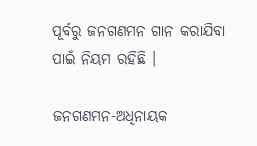ପୂର୍ବରୁ ଜନଗଣମନ ଗାନ କରାଯିବା ପାଇଁ ନିୟମ ରହିଛି ।

ଜନଗଣମନ-ଅଧିନାୟକ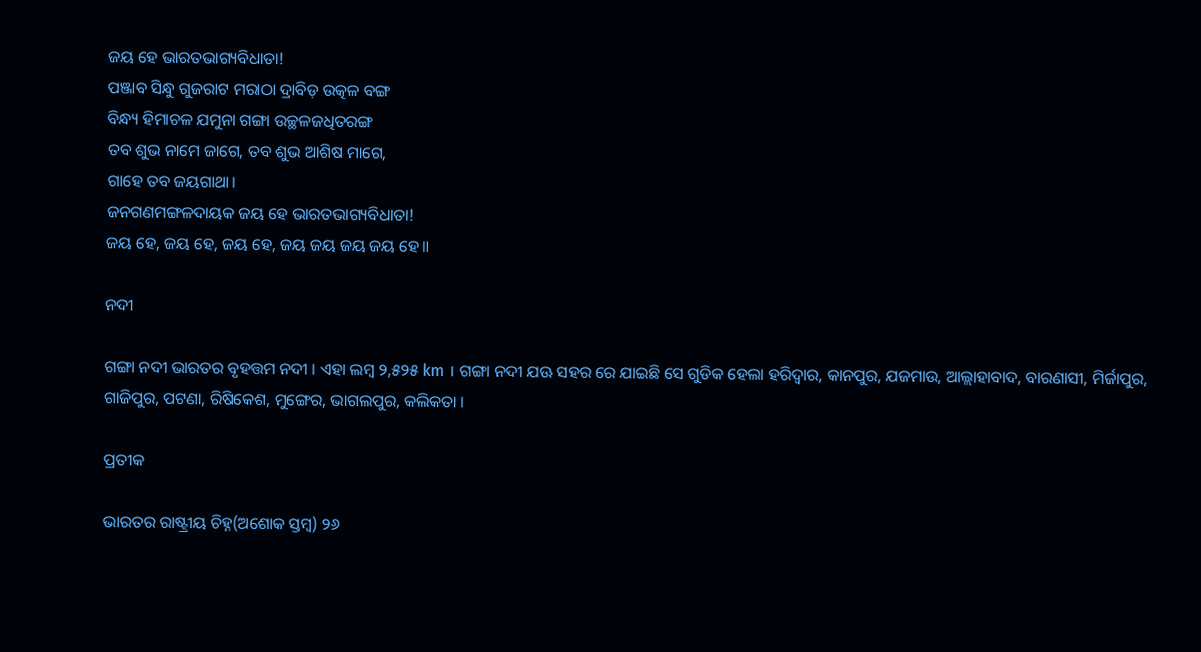ଜୟ ହେ ଭାରତଭାଗ୍ୟବିଧାତା!
ପଞ୍ଜାବ ସିନ୍ଧୁ ଗୁଜରାଟ ମରାଠା ଦ୍ରାବିଡ଼ ଉତ୍କଳ ବଙ୍ଗ
ବିନ୍ଧ୍ୟ ହିମାଚଳ ଯମୁନା ଗଙ୍ଗା ଉଚ୍ଛଳଜଧିତରଙ୍ଗ
ତବ ଶୁଭ ନାମେ ଜାଗେ, ତବ ଶୁଭ ଆଶିଷ ମାଗେ,
ଗାହେ ତବ ଜୟଗାଥା।
ଜନଗଣମଙ୍ଗଳଦାୟକ ଜୟ ହେ ଭାରତଭାଗ୍ୟବିଧାତା!
ଜୟ ହେ, ଜୟ ହେ, ଜୟ ହେ, ଜୟ ଜୟ ଜୟ ଜୟ ହେ॥

ନଦୀ

ଗଙ୍ଗା ନଦୀ ଭାରତର ବୃହତ୍ତମ ନଦୀ । ଏହା ଲମ୍ବ ୨,୫୨୫ km । ଗଙ୍ଗା ନଦୀ ଯଊ ସହର ରେ ଯାଇଛି ସେ ଗୁଡିକ ହେଲା ହରିଦ୍ଵାର, କାନପୁର, ଯଜମାଉ, ଆଲ୍ଲାହାବାଦ, ବାରଣାସୀ, ମିର୍ଜାପୁର, ଗାଜିପୁର, ପଟଣା, ରିଷିକେଶ, ମୁଙ୍ଗେର, ଭାଗଲପୁର, କଲିକତା ।

ପ୍ରତୀକ

ଭାରତର ରାଷ୍ଟ୍ରୀୟ ଚିହ୍ନ(ଅଶୋକ ସ୍ତମ୍ବ) ୨୬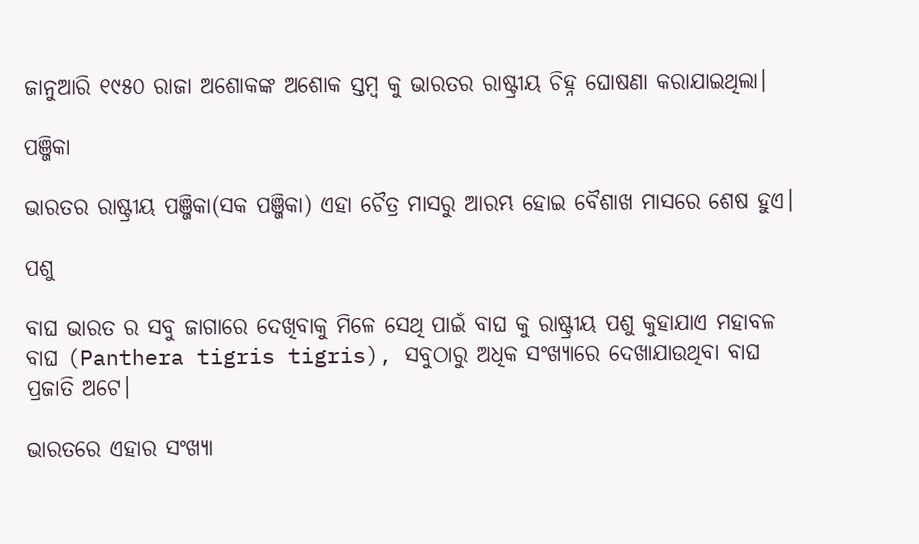ଜାନୁଆରି ୧୯୫୦ ରାଜା ଅଶୋକଙ୍କ ଅଶୋକ ସ୍ତମ୍ବ କୁ ଭାରତର ରାଷ୍ଟ୍ରୀୟ ଚିହ୍ନ ଘୋଷଣା କରାଯାଇଥିଲା।

ପଞ୍ଜିକା

ଭାରତର ରାଷ୍ଟ୍ରୀୟ ପଞ୍ଜିକା(ସକ ପଞ୍ଜିକା) ଏହା ଚୈତ୍ର ମାସରୁ ଆରମ୍ଭ ହୋଇ ବୈଶାଖ ମାସରେ ଶେଷ ହୁଏ।

ପଶୁ

ବାଘ ଭାରତ ର ସବୁ ଜାଗାରେ ଦେଖିବାକୁ ମିଳେ ସେଥି ପାଇଁ ବାଘ କୁ ରାଷ୍ଟ୍ରୀୟ ପଶୁ କୁହାଯାଏ ମହାବଳ ବାଘ (Panthera tigris tigris), ସବୁଠାରୁ ଅଧିକ ସଂଖ୍ୟାରେ ଦେଖାଯାଉଥିବା ବାଘ ପ୍ରଜାତି ଅଟେ।

ଭାରତରେ ଏହାର ସଂଖ୍ୟା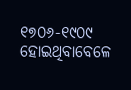୧୭୦୬-୧୯୦୯ ହୋଇଥିବାବେଳେ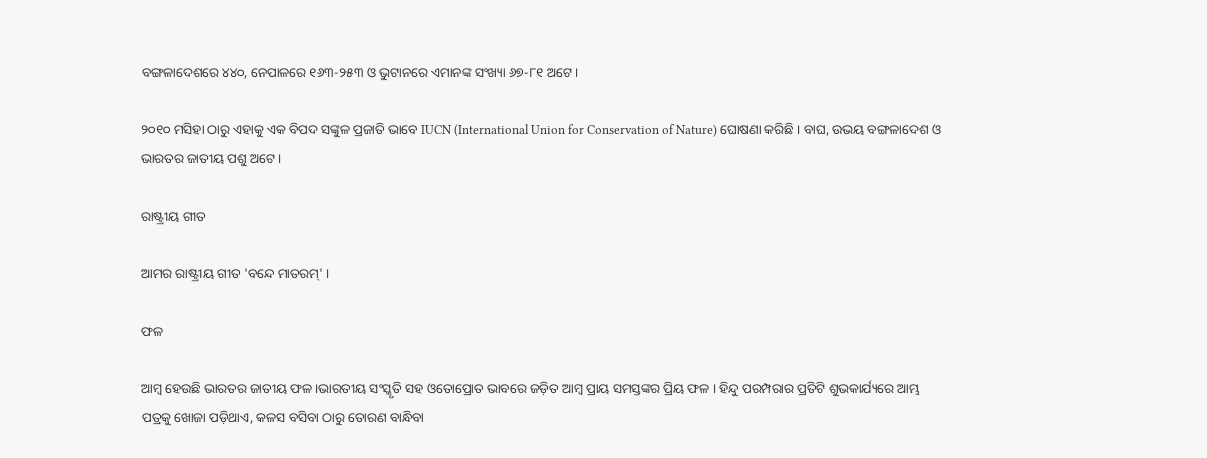ବଙ୍ଗଳାଦେଶରେ ୪୪୦, ନେପାଳରେ ୧୬୩-୨୫୩ ଓ ଭୁଟାନରେ ଏମାନଙ୍କ ସଂଖ୍ୟା ୬୭-୮୧ ଅଟେ ।

୨୦୧୦ ମସିହା ଠାରୁ ଏହାକୁ ଏକ ବିପଦ ସଙ୍କୁଳ ପ୍ରଜାତି ଭାବେ IUCN (International Union for Conservation of Nature) ଘୋଷଣା କରିଛି । ବାଘ, ଉଭୟ ବଙ୍ଗଳାଦେଶ ଓ ଭାରତର ଜାତୀୟ ପଶୁ ଅଟେ ।

ରାଷ୍ଟ୍ରୀୟ ଗୀତ

ଆମର ରାଷ୍ଟ୍ରୀୟ ଗୀତ 'ବନ୍ଦେ ମାତରମ୍' ।

ଫଳ

ଆମ୍ବ ହେଉଛି ଭାରତର ଜାତୀୟ ଫଳ ।ଭାରତୀୟ ସଂସ୍କୃତି ସହ ଓତୋପ୍ରୋତ ଭାବରେ ଜଡ଼ିତ ଆମ୍ବ ପ୍ରାୟ ସମସ୍ତଙ୍କର ପ୍ରିୟ ଫଳ । ହିନ୍ଦୁ ପରମ୍ପରାର ପ୍ରତିଟି ଶୁଭକାର୍ଯ୍ୟରେ ଆମ୍ଭ ପତ୍ରକୁ ଖୋଜା ପଡ଼ିଥାଏ, କଳସ ବସିବା ଠାରୁ ତୋରଣ ବାନ୍ଧିବା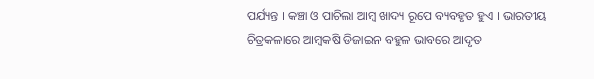ପର୍ଯ୍ୟନ୍ତ । କଞ୍ଚା ଓ ପାଚିଲା ଆମ୍ବ ଖାଦ୍ୟ ରୂପେ ବ୍ୟବହୃତ ହୁଏ । ଭାରତୀୟ ଚିତ୍ରକଳାରେ ଆମ୍ବକଷି ଡିଜାଇନ ବହୁଳ ଭାବରେ ଆଦୃତ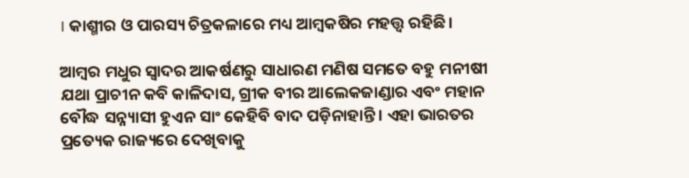। କାଶ୍ମୀର ଓ ପାରସ୍ୟ ଚିତ୍ରକଳାରେ ମଧ୍ୟ ଆମ୍ବକଷିର ମହତ୍ତ୍ଵ ରହିଛି ।

ଆମ୍ବର ମଧୁର ସ୍ଵାଦର ଆକର୍ଷଣରୁ ସାଧାରଣ ମଣିଷ ସମତେ ବହୁ ମନୀଷୀ ଯଥା ପ୍ରାଚୀନ କବି କାଳିଦାସ, ଗ୍ରୀକ ବୀର ଆଲେକଜାଣ୍ଡାର ଏବଂ ମହାନ ବୌଦ୍ଧ ସନ୍ନ୍ୟାସୀ ହୁଏନ ସାଂ କେହିବି ବାଦ ପଡ଼ିନାହାନ୍ତି । ଏହା ଭାରତର ପ୍ରତ୍ୟେକ ରାଜ୍ୟରେ ଦେଖିବାକୁ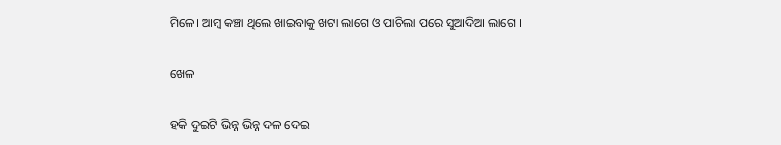ମିଳେ। ଆମ୍ବ କଞ୍ଚା ଥିଲେ ଖାଇବାକୁ ଖଟା ଲାଗେ ଓ ପାଚିଲା ପରେ ସୁଆଦିଆ ଲାଗେ ।

ଖେଳ

ହକି ଦୁଇଟି ଭିନ୍ନ ଭିନ୍ନ ଦଳ ଦେଇ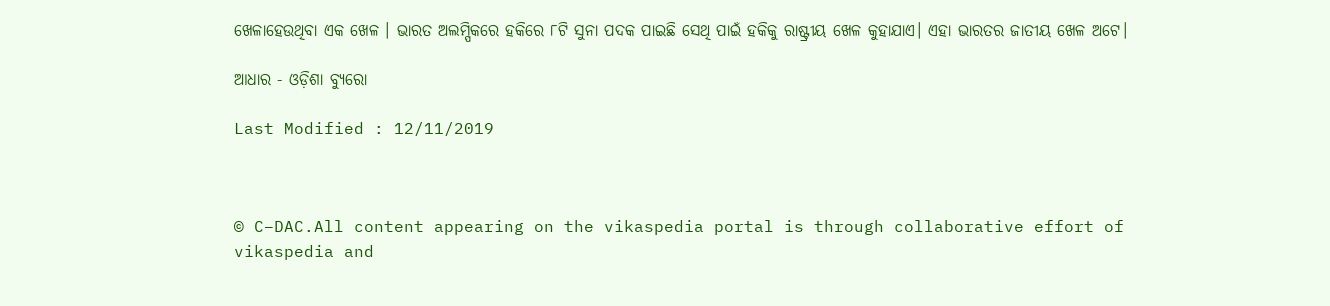ଖେଳାହେଉଥିବା ଏକ ଖେଳ । ଭାରତ ଅଲମ୍ପିକରେ ହକିରେ ୮ଟି ସୁନା ପଦକ ପାଇଛି ସେଥି ପାଇଁ ହକିକୁ ରାଷ୍ଟ୍ରୀୟ ଖେଳ କୁହାଯାଏ। ଏହା ଭାରତର ଜାତୀୟ ଖେଳ ଅଟେ।

ଆଧାର - ଓଡ଼ିଶା ବ୍ୟୁରୋ

Last Modified : 12/11/2019



© C–DAC.All content appearing on the vikaspedia portal is through collaborative effort of vikaspedia and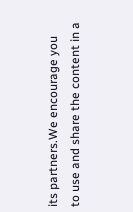its partners.We encourage you to use and share the content in a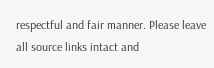respectful and fair manner. Please leave all source links intact and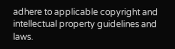adhere to applicable copyright and intellectual property guidelines and laws.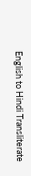English to Hindi Transliterate